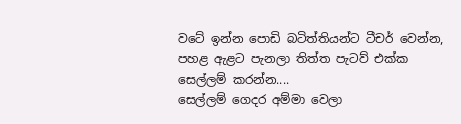වටේ ඉන්න පොඩි බටිත්තියන්ට ටීචර් වෙන්න,
පහළ ඇළට පැනලා තිත්ත පැටව් එක්ක
සෙල්ලම් කරන්න....
සෙල්ලම් ගෙදර අම්මා වෙලා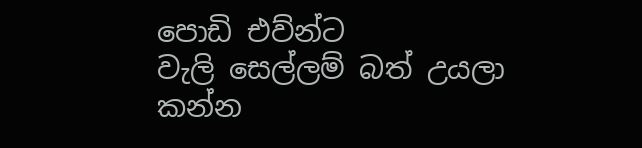පොඩි එව්න්ට
වැලි සෙල්ලම් බත් උයලා කන්න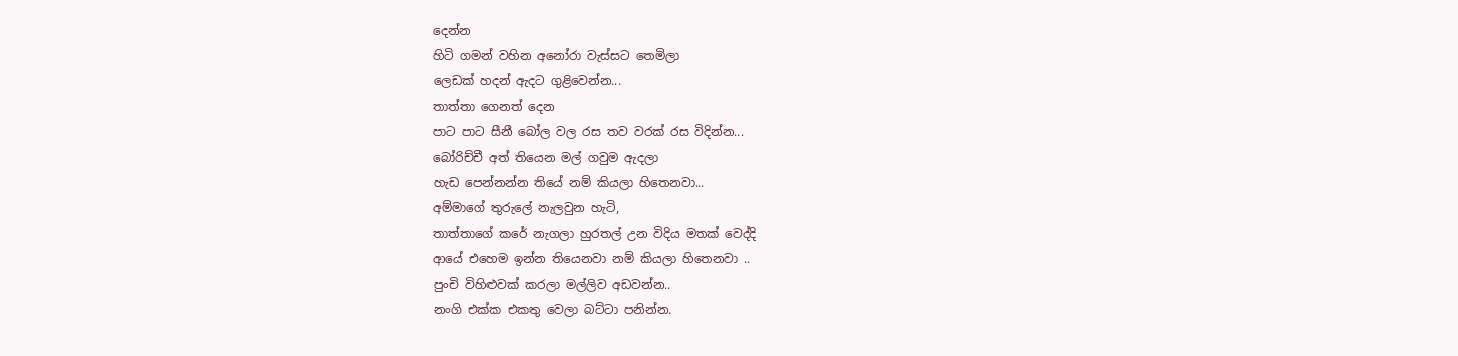දෙන්න
හිටි ගමන් වහින අනෝරා වැස්සට තෙමිලා
ලෙඩක් හදන් ඇදට ගුළිවෙන්න...
තාත්තා ගෙනත් දෙන
පාට පාට සීනී බෝල වල රස තව වරක් රස විදින්න...
බෝරිච්චී අත් තියෙන මල් ගවුම ඇදලා
හැඩ පෙන්නන්න තියේ නම් කියලා හිතෙනවා...
අම්මාගේ තුරුලේ නැලවුන හැටි,
තාත්තාගේ කරේ නැගලා හුරතල් උන විදිය මතක් වෙද්දි
ආයේ එහෙම ඉන්න තියෙනවා නම් කියලා හිතෙනවා ..
පුංචි විහිළුවක් කරලා මල්ලිව අඩවන්න..
නංගි එක්ක එකතු වෙලා බට්ටා පනින්න.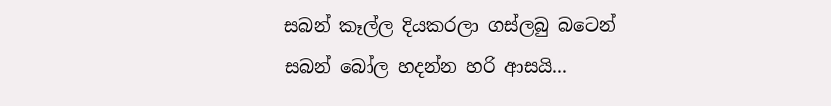සබන් කෑල්ල දියකරලා ගස්ලබු බටෙන්
සබන් බෝල හදන්න හරි ආසයි...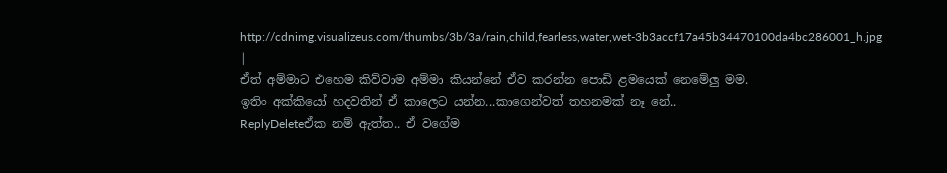http://cdnimg.visualizeus.com/thumbs/3b/3a/rain,child,fearless,water,wet-3b3accf17a45b34470100da4bc286001_h.jpg |
ඒත් අම්මාට එහෙම කිව්වාම අම්මා කියන්නේ ඒව කරන්න පොඩි ළමයෙක් නෙමේලු මම.
ඉතිං අක්කියෝ හදවතින් ඒ කාලෙට යන්න...කාගෙන්වත් තහනමක් නෑ නේ..
ReplyDeleteඒක නම් ඇත්ත.. ඒ වගේම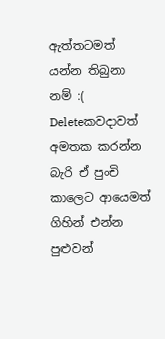ඇත්තටමත් යන්න තිබුනා නම් :(
Deleteකවදාවත් අමතක කරන්න බැරි ඒ පුංචි කාලෙට ආයෙමත් ගිහින් එන්න පුළුවන්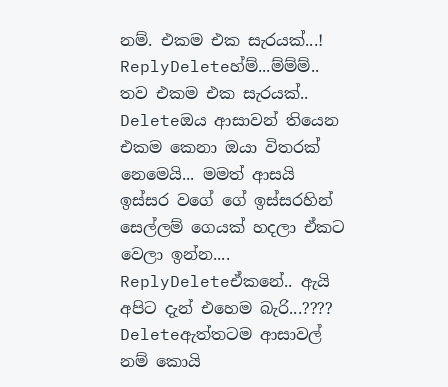නම්. එකම එක සැරයක්...!
ReplyDeleteහ්ම්...ම්ම්ම්.. තව එකම එක සැරයක්..
Deleteඔය ආසාවන් තියෙන එකම කෙනා ඔයා විතරක් නෙමෙයි... මමත් ආසයි ඉස්සර වගේ ගේ ඉස්සරහින් සෙල්ලම් ගෙයක් හදලා ඒකට වෙලා ඉන්න....
ReplyDeleteඒකනේ.. ඇයි අපිට දැන් එහෙම බැරි...????
Deleteඇත්තටම ආසාවල් නම් කොයි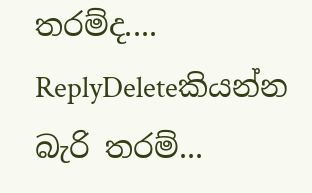තරම්ද....
ReplyDeleteකියන්න බැරි තරම්...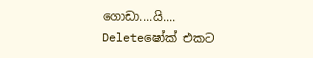ගොඩා....යි....
Deleteෂෝක් එකට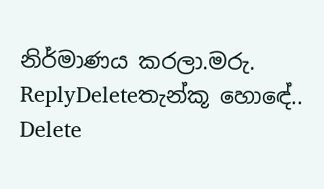නිර්මාණය කරලා.මරු.
ReplyDeleteතැන්කූ හොඳේ..
Delete